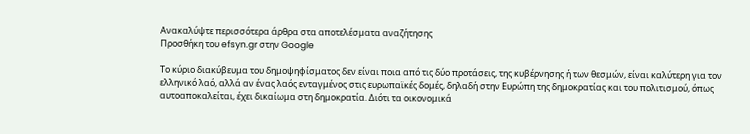Ανακαλύψτε περισσότερα άρθρα στα αποτελέσματα αναζήτησης
Προσθήκη του efsyn.gr στην Google

Το κύριο διακύβευμα του δημοψηφίσματος δεν είναι ποια από τις δύο προτάσεις, της κυβέρνησης ή των θεσμών, είναι καλύτερη για τον ελληνικό λαό, αλλά αν ένας λαός ενταγμένος στις ευρωπαϊκές δομές, δηλαδή στην Ευρώπη της δημοκρατίας και του πολιτισμού, όπως αυτοαποκαλείται, έχει δικαίωμα στη δημοκρατία. Διότι τα οικονομικά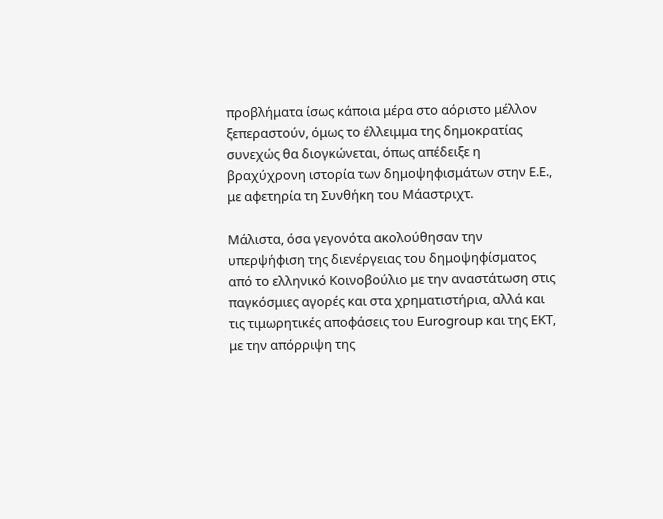προβλήματα ίσως κάποια μέρα στο αόριστο μέλλον ξεπεραστούν, όμως το έλλειμμα της δημοκρατίας συνεχώς θα διογκώνεται, όπως απέδειξε η βραχύχρονη ιστορία των δημοψηφισμάτων στην Ε.Ε., με αφετηρία τη Συνθήκη του Μάαστριχτ.

Μάλιστα, όσα γεγονότα ακολούθησαν την υπερψήφιση της διενέργειας του δημοψηφίσματος από το ελληνικό Κοινοβούλιο με την αναστάτωση στις παγκόσμιες αγορές και στα χρηματιστήρια, αλλά και τις τιμωρητικές αποφάσεις του Eurogroup και της ΕΚΤ, με την απόρριψη της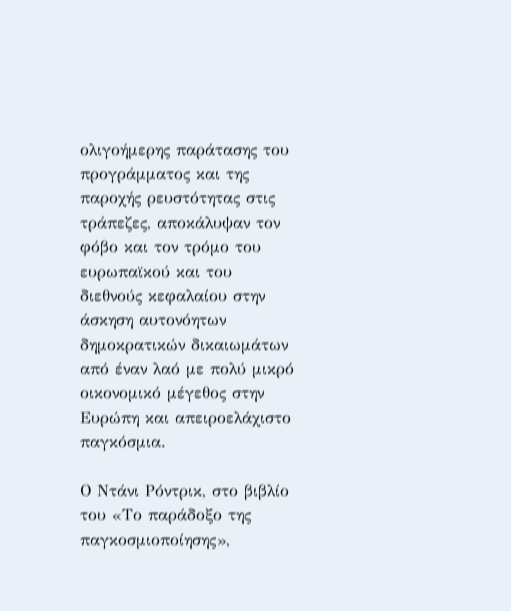ολιγοήμερης παράτασης του προγράμματος και της παροχής ρευστότητας στις τράπεζες, αποκάλυψαν τον φόβο και τον τρόμο του ευρωπαϊκού και του διεθνούς κεφαλαίου στην άσκηση αυτονόητων δημοκρατικών δικαιωμάτων από έναν λαό με πολύ μικρό οικονομικό μέγεθος στην Ευρώπη και απειροελάχιστο παγκόσμια.

Ο Ντάνι Ρόντρικ, στο βιβλίο του «Το παράδοξο της παγκοσμιοποίησης»,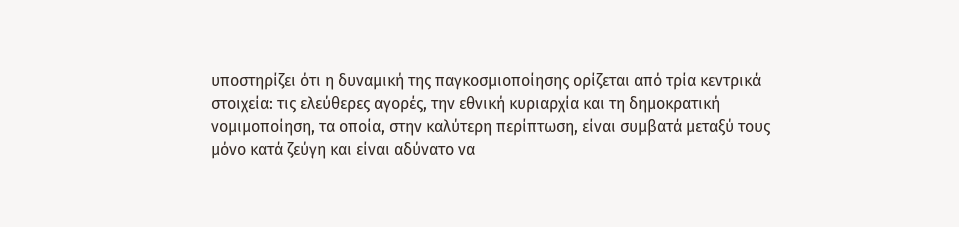υποστηρίζει ότι η δυναμική της παγκοσμιοποίησης ορίζεται από τρία κεντρικά στοιχεία: τις ελεύθερες αγορές, την εθνική κυριαρχία και τη δημοκρατική νομιμοποίηση, τα οποία, στην καλύτερη περίπτωση, είναι συμβατά μεταξύ τους μόνο κατά ζεύγη και είναι αδύνατο να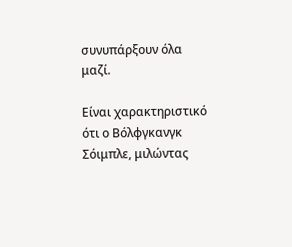συνυπάρξουν όλα μαζί.

Είναι χαρακτηριστικό ότι ο Βόλφγκανγκ Σόιμπλε, μιλώντας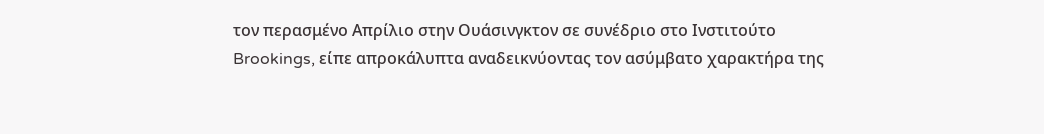τον περασμένο Απρίλιο στην Ουάσινγκτον σε συνέδριο στο Ινστιτούτο Brookings, είπε απροκάλυπτα αναδεικνύοντας τον ασύμβατο χαρακτήρα της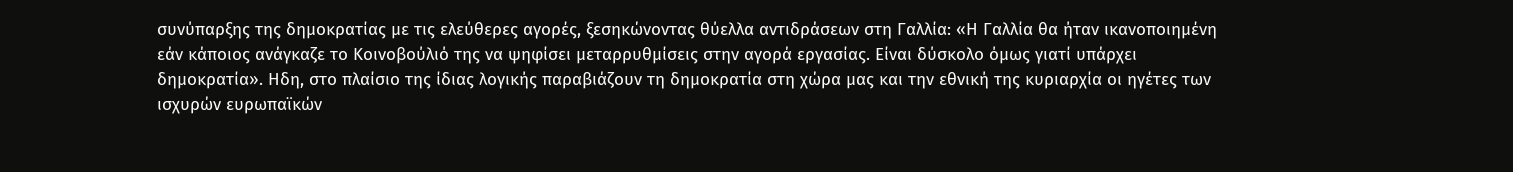συνύπαρξης της δημοκρατίας με τις ελεύθερες αγορές, ξεσηκώνοντας θύελλα αντιδράσεων στη Γαλλία: «Η Γαλλία θα ήταν ικανοποιημένη εάν κάποιος ανάγκαζε το Κοινοβούλιό της να ψηφίσει μεταρρυθμίσεις στην αγορά εργασίας. Είναι δύσκολο όμως γιατί υπάρχει δημοκρατία». Ηδη, στο πλαίσιο της ίδιας λογικής παραβιάζουν τη δημοκρατία στη χώρα μας και την εθνική της κυριαρχία οι ηγέτες των ισχυρών ευρωπαϊκών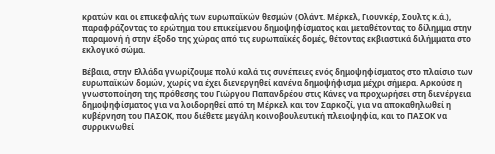κρατών και οι επικεφαλής των ευρωπαϊκών θεσμών (Ολάντ. Μέρκελ, Γιουνκέρ, Σουλτς κ.ά.), παραφράζοντας το ερώτημα του επικείμενου δημοψηφίσματος και μεταθέτοντας το δίλημμα στην παραμονή ή στην έξοδο της χώρας από τις ευρωπαϊκές δομές, θέτοντας εκβιαστικά διλήμματα στο εκλογικό σώμα.

Βέβαια, στην Ελλάδα γνωρίζουμε πολύ καλά τις συνέπειες ενός δημοψηφίσματος στο πλαίσιο των ευρωπαϊκών δομών, χωρίς να έχει διενεργηθεί κανένα δημοψήφισμα μέχρι σήμερα. Αρκούσε η γνωστοποίηση της πρόθεσης του Γιώργου Παπανδρέου στις Κάνες να προχωρήσει στη διενέργεια δημοψηφίσματος για να λοιδορηθεί από τη Μέρκελ και τον Σαρκοζί, για να αποκαθηλωθεί η κυβέρνηση του ΠΑΣΟΚ, που διέθετε μεγάλη κοινοβουλευτική πλειοψηφία, και το ΠΑΣΟΚ να συρρικνωθεί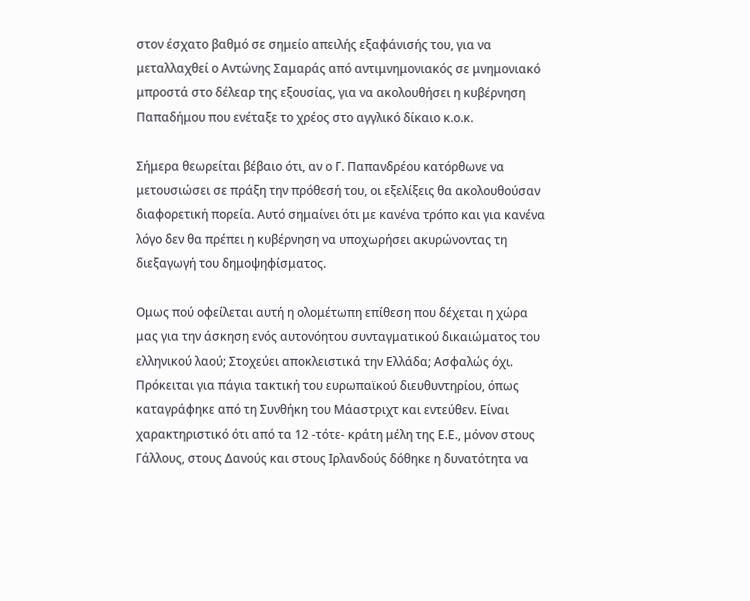στον έσχατο βαθμό σε σημείο απειλής εξαφάνισής του, για να μεταλλαχθεί ο Αντώνης Σαμαράς από αντιμνημονιακός σε μνημονιακό μπροστά στο δέλεαρ της εξουσίας, για να ακολουθήσει η κυβέρνηση Παπαδήμου που ενέταξε το χρέος στο αγγλικό δίκαιο κ.ο.κ.

Σήμερα θεωρείται βέβαιο ότι, αν ο Γ. Παπανδρέου κατόρθωνε να μετουσιώσει σε πράξη την πρόθεσή του, οι εξελίξεις θα ακολουθούσαν διαφορετική πορεία. Αυτό σημαίνει ότι με κανένα τρόπο και για κανένα λόγο δεν θα πρέπει η κυβέρνηση να υποχωρήσει ακυρώνοντας τη διεξαγωγή του δημοψηφίσματος.

Ομως πού οφείλεται αυτή η ολομέτωπη επίθεση που δέχεται η χώρα μας για την άσκηση ενός αυτονόητου συνταγματικού δικαιώματος του ελληνικού λαού; Στοχεύει αποκλειστικά την Ελλάδα; Ασφαλώς όχι. Πρόκειται για πάγια τακτική του ευρωπαϊκού διευθυντηρίου, όπως καταγράφηκε από τη Συνθήκη του Μάαστριχτ και εντεύθεν. Είναι χαρακτηριστικό ότι από τα 12 -τότε- κράτη μέλη της Ε.Ε., μόνον στους Γάλλους, στους Δανούς και στους Ιρλανδούς δόθηκε η δυνατότητα να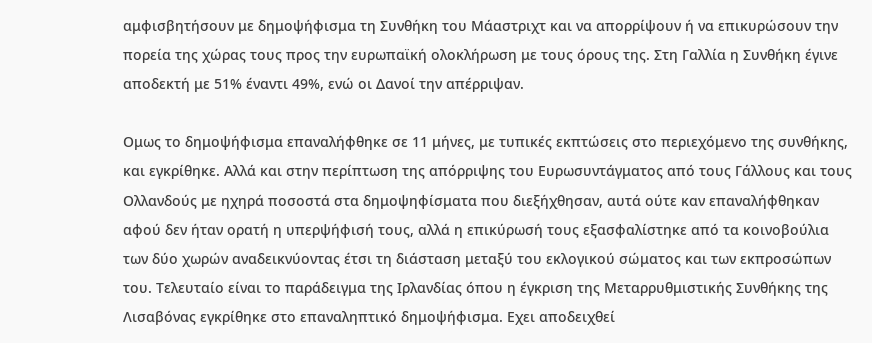αμφισβητήσουν με δημοψήφισμα τη Συνθήκη του Μάαστριχτ και να απορρίψουν ή να επικυρώσουν την πορεία της χώρας τους προς την ευρωπαϊκή ολοκλήρωση με τους όρους της. Στη Γαλλία η Συνθήκη έγινε αποδεκτή με 51% έναντι 49%, ενώ οι Δανοί την απέρριψαν.

Ομως το δημοψήφισμα επαναλήφθηκε σε 11 μήνες, με τυπικές εκπτώσεις στο περιεχόμενο της συνθήκης, και εγκρίθηκε. Αλλά και στην περίπτωση της απόρριψης του Ευρωσυντάγματος από τους Γάλλους και τους Ολλανδούς με ηχηρά ποσοστά στα δημοψηφίσματα που διεξήχθησαν, αυτά ούτε καν επαναλήφθηκαν αφού δεν ήταν ορατή η υπερψήφισή τους, αλλά η επικύρωσή τους εξασφαλίστηκε από τα κοινοβούλια των δύο χωρών αναδεικνύοντας έτσι τη διάσταση μεταξύ του εκλογικού σώματος και των εκπροσώπων του. Τελευταίο είναι το παράδειγμα της Ιρλανδίας όπου η έγκριση της Μεταρρυθμιστικής Συνθήκης της Λισαβόνας εγκρίθηκε στο επαναληπτικό δημοψήφισμα. Εχει αποδειχθεί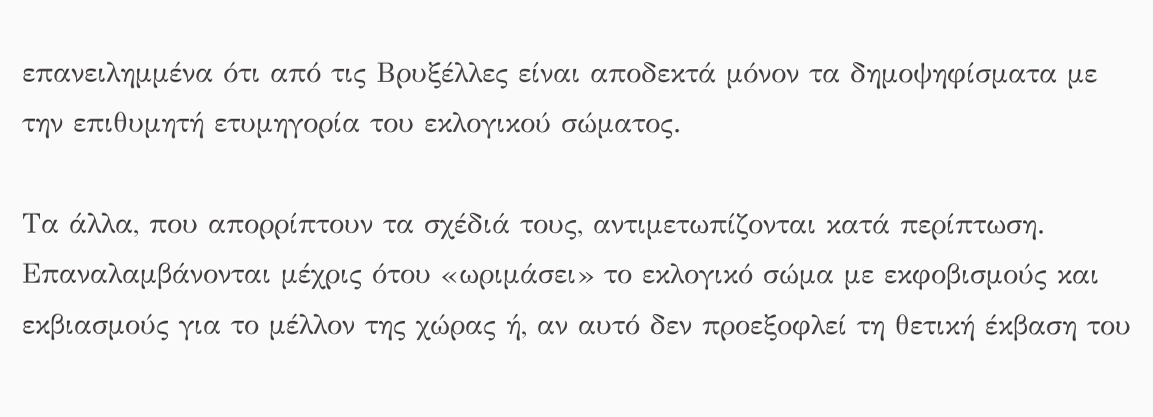επανειλημμένα ότι από τις Βρυξέλλες είναι αποδεκτά μόνον τα δημοψηφίσματα με την επιθυμητή ετυμηγορία του εκλογικού σώματος.

Τα άλλα, που απορρίπτουν τα σχέδιά τους, αντιμετωπίζονται κατά περίπτωση. Επαναλαμβάνονται μέχρις ότου «ωριμάσει» το εκλογικό σώμα με εκφοβισμούς και εκβιασμούς για το μέλλον της χώρας ή, αν αυτό δεν προεξοφλεί τη θετική έκβαση του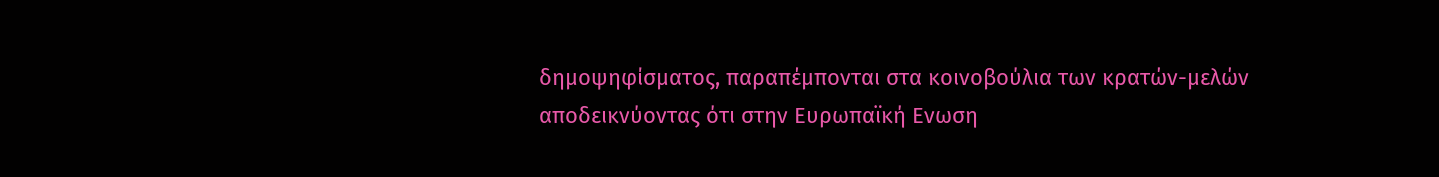δημοψηφίσματος, παραπέμπονται στα κοινοβούλια των κρατών-μελών αποδεικνύοντας ότι στην Ευρωπαϊκή Ενωση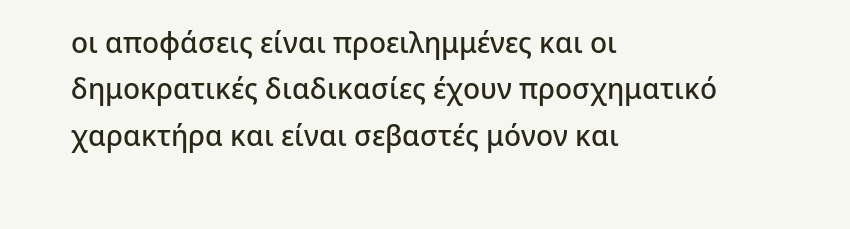οι αποφάσεις είναι προειλημμένες και οι δημοκρατικές διαδικασίες έχουν προσχηματικό χαρακτήρα και είναι σεβαστές μόνον και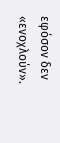εφόσον δεν «ενοχλούν».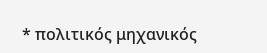* πολιτικός μηχανικός